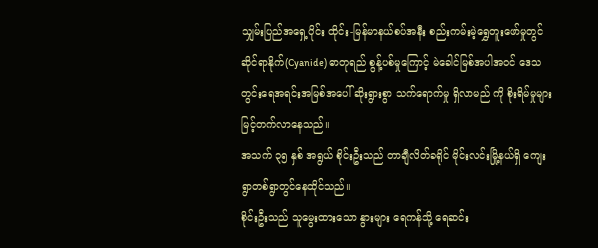သျှမ်းပြည်အရှေ့ပိုင်း ထိုင်း-မြန်မာနယ်စပ်အနီး စည်းကမ်းမဲ့ရွှေတူးဖော်မှုတွင် ဆိုင်ရာနိုက်(Cyanide) ဓာတုရည် စွန့်ပစ်မှုကြောင့် မဲခေါင်မြစ်အပါအဝင် ဒေသတွင်းရေအရင်းအမြစ်အပေါ် ဆိုးရွားစွာ သက်ရောက်မှု ရှိလာမည် ကို စိုးရိမ်မှုများ မြင့်တက်လာနေသည်။
အသက် ၃၅ နှစ် အရွယ် စိုင်းဦးသည် တာချီလိတ်ခရိုင် မိုင်းလင်းမြို့နယ်ရှိ ကျေးရွာတစ်ရွာတွင်နေထိုင်သည်။
စိုင်းဦးသည် သူမွေးထားသော နွားများ ရေကန်သို့ ရေဆင်း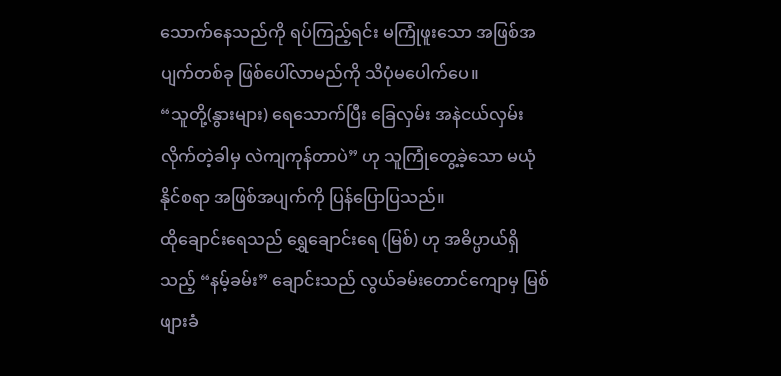သောက်နေသည်ကို ရပ်ကြည့်ရင်း မကြုံဖူးသော အဖြစ်အပျက်တစ်ခု ဖြစ်ပေါ်လာမည်ကို သိပုံမပေါက်ပေ။
“သူတို့(နွားများ) ရေသောက်ပြီး ခြေလှမ်း အနဲငယ်လှမ်း လိုက်တဲ့ခါမှ လဲကျကုန်တာပဲ” ဟု သူကြုံတွေ့ခဲ့သော မယုံနိုင်စရာ အဖြစ်အပျက်ကို ပြန်ပြောပြသည်။
ထိုချောင်းရေသည် ရွှေချောင်းရေ (မြစ်) ဟု အဓိပ္ပာယ်ရှိသည့် “နမ့်ခမ်း” ချောင်းသည် လွယ်ခမ်းတောင်ကျောမှ မြစ်ဖျားခံ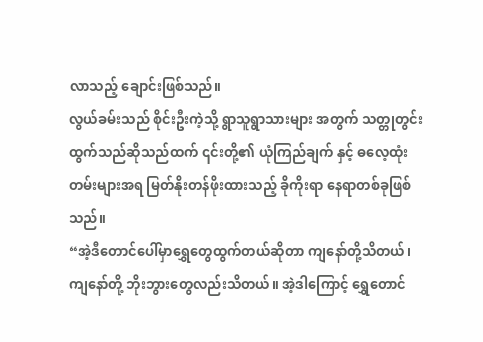လာသည့် ချောင်းဖြစ်သည်။
လွယ်ခမ်းသည် စိုင်းဦးကဲ့သို့ ရွာသူရွာသားများ အတွက် သတ္တုတွင်းထွက်သည်ဆိုသည်ထက် ၎င်းတို့၏ ယုံကြည်ချက် နှင့် ဓလေ့ထုံးတမ်းများအရ မြတ်နိုးတန်ဖိုးထားသည့် ခိုကိုးရာ နေရာတစ်ခုဖြစ်သည်။
“အဲ့ဒီတောင်ပေါ်မှာရွှေတွေထွက်တယ်ဆိုတာ ကျနော်တို့သိတယ်၊ ကျနော်တို့ ဘိုးဘွားတွေလည်းသိတယ်။ အဲ့ဒါကြောင့် ရွှေတောင်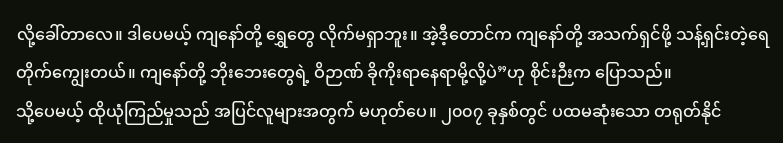လို့ခေါ်တာလေ။ ဒါပေမယ့် ကျနော်တို့ ရွှေတွေ လိုက်မရှာဘူး။ အဲ့ဒီ့တောင်က ကျနော်တို့ အသက်ရှင်ဖို့ သန့်ရှင်းတဲ့ရေတိုက်ကျွေးတယ်။ ကျနော်တို့ ဘိုးဘေးတွေရဲ့ ဝိဉာဏ် ခိုကိုးရာနေရာမို့လို့ပဲ”ဟု စိုင်းဉီးက ပြောသည်။
သို့ပေမယ့် ထိုယုံကြည်မှုသည် အပြင်လူများအတွက် မဟုတ်ပေ။ ၂၀၀၇ ခုနှစ်တွင် ပထမဆုံးသော တရုတ်နိုင်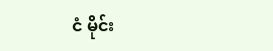ငံ မိုင်း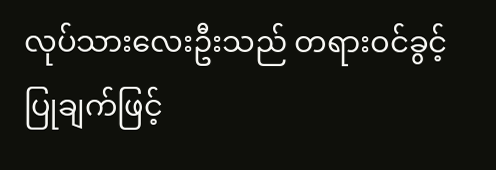လုပ်သားလေးဦးသည် တရားဝင်ခွင့်ပြုချက်ဖြင့်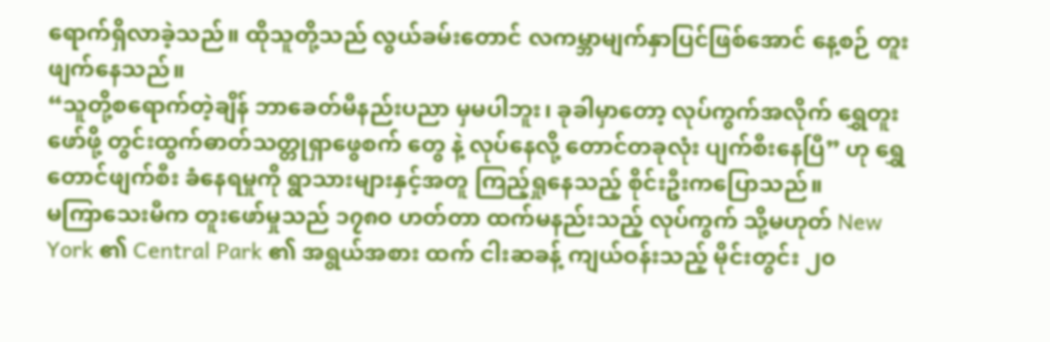ရောက်ရှိလာခဲ့သည်။ ထိုသူတို့သည် လွယ်ခမ်းတောင် လကမ္ဘာမျက်နှာပြင်ဖြစ်အောင် နေ့စဉ် တူးဖျက်နေသည်။
“သူတို့စရောက်တဲ့ချိန် ဘာခေတ်မီနည်းပညာ မှမပါဘူး၊ ခုခါမှာတော့ လုပ်ကွက်အလိုက် ရွှေတူးဖော်ဖို့ တွင်းထွက်ဓာတ်သတ္တုရှာဖွေစက် တွေ နဲ့ လုပ်နေလို့ တောင်တခုလုံး ပျက်စီးနေပြီ” ဟု ရွှေတောင်ဖျက်စီး ခံနေရမှုကို ရွာသားများနှင့်အတူ ကြည့်ရှုနေသည့် စိုင်းဦးကပြောသည်။
မကြာသေးမီက တူးဖော်မှုသည် ၁၇၈၀ ဟတ်တာ ထက်မနည်းသည့် လုပ်ကွက် သို့မဟုတ် New York ၏ Central Park ၏ အရွယ်အစား ထက် ငါးဆခန့် ကျယ်ဝန်းသည့် မိုင်းတွင်း ၂၀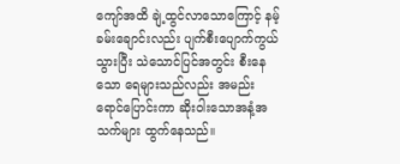ကျော်အထိ ချဲ့ထွင်လာသောကြောင့် နမ့်ခမ်းချောင်းလည်း ပျက်စီးပျောက်ကွယ်သွားပြီး သဲသောင်ပြင်အတွင်း စီးနေသော ရေများသည်လည်း အမည်းရောင်ပြောင်းကာ ဆိုးဝါးသောအနံ့အသက်များ ထွက်နေသည်။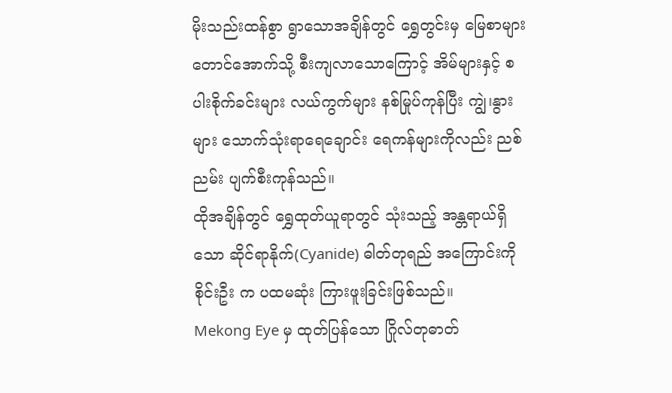မိုးသည်းထန်စွာ ရွာသောအချိန်တွင် ရွှေတွင်းမှ မြေစာများ တောင်အောက်သို့ စီးကျလာသောကြောင့် အိမ်များနှင့် စပါးစိုက်ခင်းများ လယ်ကွက်များ နစ်မြုပ်ကုန်ပြီး ကျွဲ၊နွားများ သောက်သုံးရာရေချောင်း ရေကန်များကိုလည်း ညစ်ညမ်း ပျက်စီးကုန်သည်။
ထိုအချိန်တွင် ရွှေထုတ်ယူရာတွင် သုံးသည့် အန္တရာယ်ရှိသော ဆိုင်ရာနိုက်(Cyanide) ဓါတ်တုရည် အကြောင်းကို စိုင်းဦး က ပထမဆုံး ကြားဖူးခြင်းဖြစ်သည်။
Mekong Eye မှ ထုတ်ပြန်သော ဂြိုလ်တုဓာတ်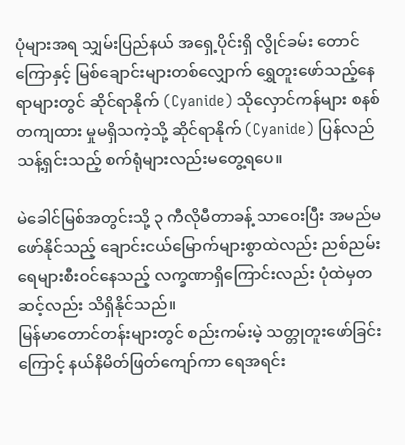ပုံများအရ သျှမ်းပြည်နယ် အရှေ့ပိုင်းရှိ လွိုင်ခမ်း တောင်ကြောနှင့် မြစ်ချောင်းများတစ်လျှောက် ရွှေတူးဖော်သည့်နေရာများတွင် ဆိုင်ရာနိုက် (Cyanide) သိုလှောင်ကန်များ စနစ်တကျထား မှုမရှိသကဲ့သို့ ဆိုင်ရာနိုက် (Cyanide) ပြန်လည်သန့်ရှင်းသည့် စက်ရုံများလည်းမတွေ့ရပေ။

မဲခေါင်မြစ်အတွင်းသို့ ၃ ကီလိုမီတာခန့် သာဝေးပြီး အမည်မဖော်နိုင်သည့် ချောင်းငယ်မြောက်များစွာထဲလည်း ညစ်ညမ်းရေများစီးဝင်နေသည့် လက္ခဏာရှိကြောင်းလည်း ပုံထဲမှတဆင့်လည်း သိရှိနိုင်သည်။
မြန်မာတောင်တန်းများတွင် စည်းကမ်းမဲ့ သတ္တုတူးဖော်ခြင်းကြောင့် နယ်နိမိတ်ဖြတ်ကျော်ကာ ရေအရင်း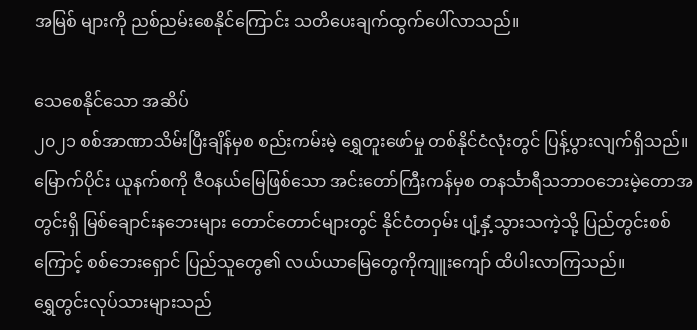အမြစ် များကို ညစ်ညမ်းစေနိုင်ကြောင်း သတိပေးချက်ထွက်ပေါ်လာသည်။

သေစေနိုင်သော အဆိပ်
၂၀၂၁ စစ်အာဏာသိမ်းပြီးချိန်မှစ စည်းကမ်းမဲ့ ရွှေတူးဖော်မှု တစ်နိုင်ငံလုံးတွင် ပြန့်ပွားလျက်ရှိသည်။ မြောက်ပိုင်း ယူနက်စကို ဇီဝနယ်မြေဖြစ်သော အင်းတော်ကြီးကန်မှစ တနင်္သာရီသဘာဝဘေးမဲ့တောအတွင်းရှိ မြစ်ချောင်းနဘေးများ တောင်တောင်များတွင် နိုင်ငံတဝှမ်း ပျံ့နှံ့သွားသကဲ့သို့ ပြည်တွင်းစစ်ကြောင့် စစ်ဘေးရှောင် ပြည်သူတွေ၏ လယ်ယာမြေတွေကိုကျူးကျော် ထိပါးလာကြသည်။
ရွှေတွင်းလုပ်သားများသည်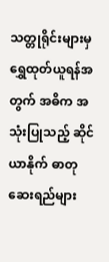သတ္တုရိုင်းများမှ ရွှေထုတ်ယူရန်အတွက် အဓိက အသုံးပြုသည့် ဆိုင်ယာနိုက် ဓာတုဆေးရည်များ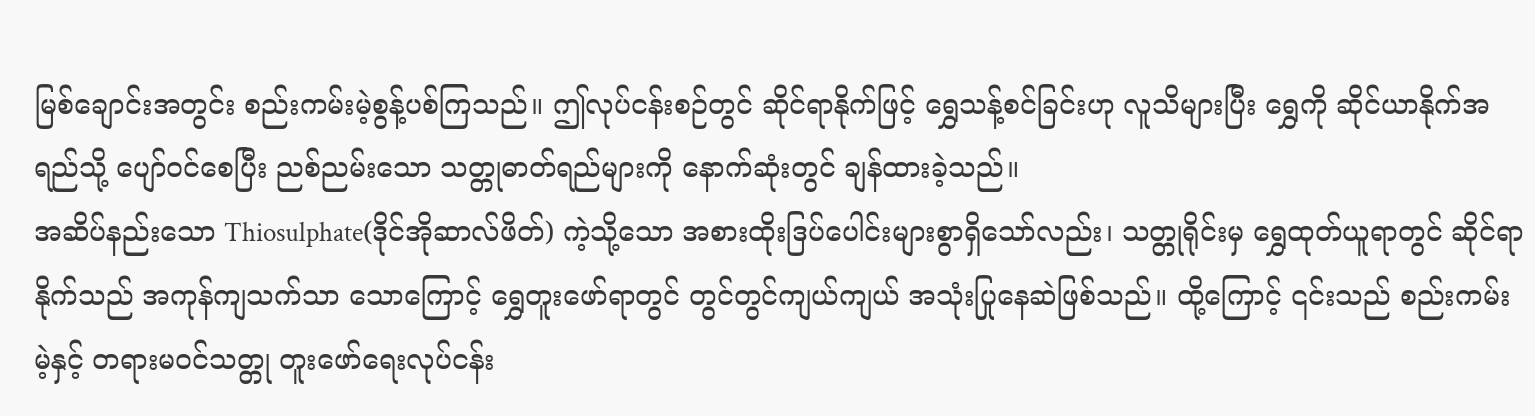မြစ်ချောင်းအတွင်း စည်းကမ်းမဲ့စွန့်ပစ်ကြသည်။ ဤလုပ်ငန်းစဉ်တွင် ဆိုင်ရာနိုက်ဖြင့် ရွှေသန့်စင်ခြင်းဟု လူသိများပြီး ရွှေကို ဆိုင်ယာနိုက်အရည်သို့ ပျော်ဝင်စေပြီး ညစ်ညမ်းသော သတ္တုဓာတ်ရည်များကို နောက်ဆုံးတွင် ချန်ထားခဲ့သည်။
အဆိပ်နည်းသော Thiosulphate(ဒိုင်အိုဆာလ်ဖိတ်) ကဲ့သို့သော အစားထိုးဒြပ်ပေါင်းများစွာရှိသော်လည်း၊ သတ္တုရိုင်းမှ ရွှေထုတ်ယူရာတွင် ဆိုင်ရာနိုက်သည် အကုန်ကျသက်သာ သောကြောင့် ရွှေတူးဖော်ရာတွင် တွင်တွင်ကျယ်ကျယ် အသုံးပြုနေဆဲဖြစ်သည်။ ထို့ကြောင့် ၎င်းသည် စည်းကမ်းမဲ့နှင့် တရားမ၀င်သတ္တု တူးဖော်ရေးလုပ်ငန်း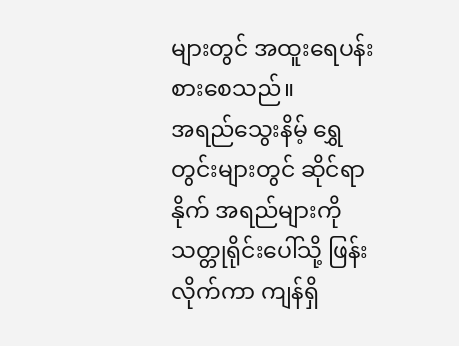များတွင် အထူးရေပန်းစားစေသည်။
အရည်သွေးနိမ့် ရွှေတွင်းများတွင် ဆိုင်ရာနိုက် အရည်များကို သတ္တုရိုင်းပေါ်သို့ ဖြန်းလိုက်ကာ ကျန်ရှိ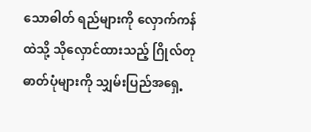သောဓါတ် ရည်များကို လှောက်ကန်ထဲသို့ သိုလှောင်ထားသည့် ဂြိုလ်တု ဓာတ်ပုံများကို သျှမ်းပြည်အရှေ့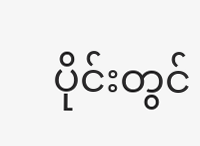ပိုင်းတွင်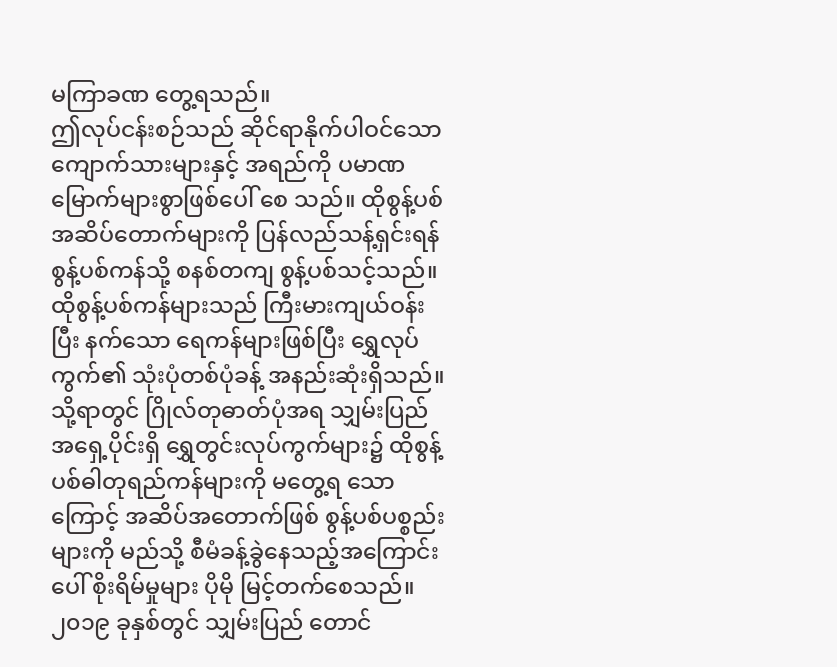မကြာခဏ တွေ့ရသည်။
ဤလုပ်ငန်းစဉ်သည် ဆိုင်ရာနိုက်ပါဝင်သော ကျောက်သားများနှင့် အရည်ကို ပမာဏ မြောက်များစွာဖြစ်ပေါ် စေ သည်။ ထိုစွန့်ပစ်အဆိပ်တောက်များကို ပြန်လည်သန့်ရှင်းရန် စွန့်ပစ်ကန်သို့ စနစ်တကျ စွန့်ပစ်သင့်သည်။
ထိုစွန့်ပစ်ကန်များသည် ကြီးမားကျယ်ဝန်းပြီး နက်သော ရေကန်များဖြစ်ပြီး ရွှေလုပ်ကွက်၏ သုံးပုံတစ်ပုံခန့် အနည်းဆုံးရှိသည်။
သို့ရာတွင် ဂြိုလ်တုဓာတ်ပုံအရ သျှမ်းပြည်အရှေ့ပိုင်းရှိ ရွှေတွင်းလုပ်ကွက်များ၌ ထိုစွန့်ပစ်ဓါတုရည်ကန်များကို မတွေ့ရ သောကြောင့် အဆိပ်အတောက်ဖြစ် စွန့်ပစ်ပစ္စည်းများကို မည်သို့ စီမံခန့်ခွဲနေသည့်အကြောင်းပေါ် စိုးရိမ်မှုများ ပိုမို မြင့်တက်စေသည်။
၂၀၁၉ ခုနှစ်တွင် သျှမ်းပြည် တောင်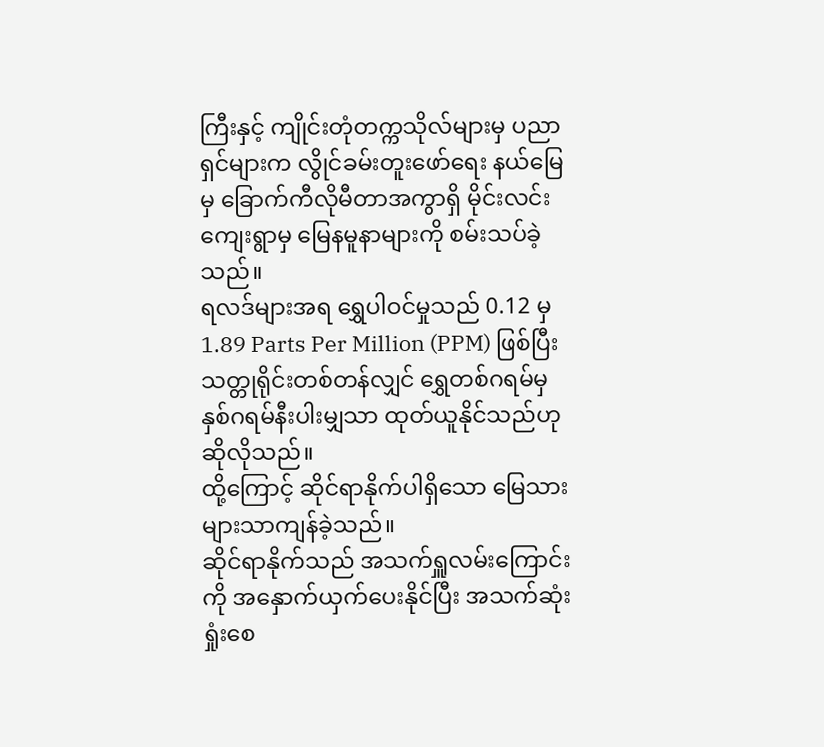ကြီးနှင့် ကျိုင်းတုံတက္ကသိုလ်များမှ ပညာရှင်များက လွိုင်ခမ်းတူးဖော်ရေး နယ်မြေမှ ခြောက်ကီလိုမီတာအကွာရှိ မိုင်းလင်းကျေးရွာမှ မြေနမူနာများကို စမ်းသပ်ခဲ့သည်။
ရလဒ်များအရ ရွှေပါဝင်မှုသည် 0.12 မှ 1.89 Parts Per Million (PPM) ဖြစ်ပြီး သတ္တုရိုင်းတစ်တန်လျှင် ရွှေတစ်ဂရမ်မှ နှစ်ဂရမ်နီးပါးမျှသာ ထုတ်ယူနိုင်သည်ဟု ဆိုလိုသည်။
ထို့ကြောင့် ဆိုင်ရာနိုက်ပါရှိသော မြေသား များသာကျန်ခဲ့သည်။
ဆိုင်ရာနိုက်သည် အသက်ရှူလမ်းကြောင်းကို အနှောက်ယှက်ပေးနိုင်ပြီး အသက်ဆုံးရှုံးစေ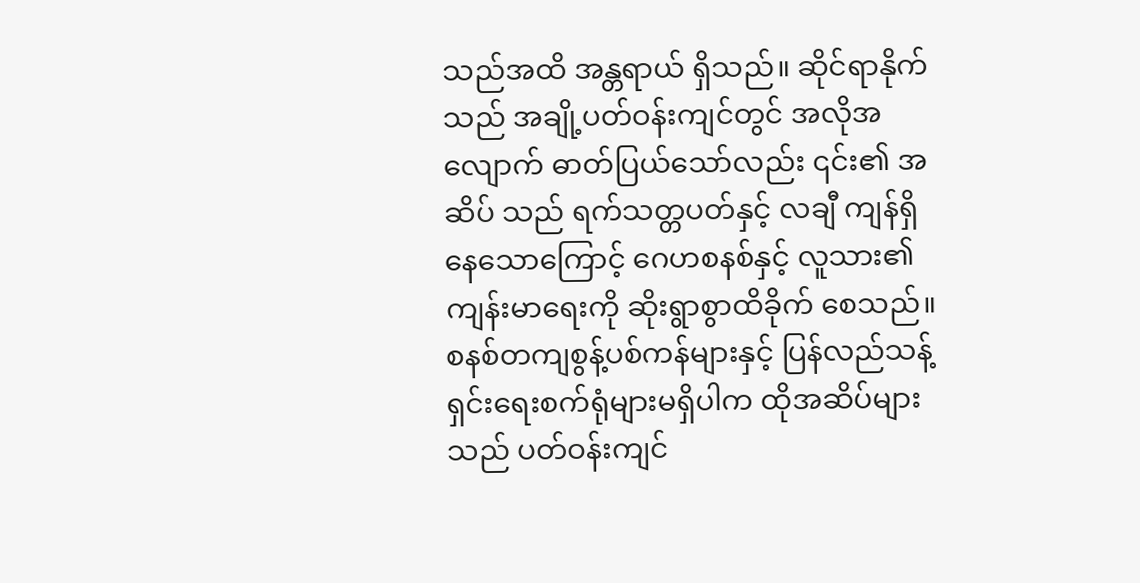သည်အထိ အန္တရာယ် ရှိသည်။ ဆိုင်ရာနိုက်သည် အချို့ပတ်ဝန်းကျင်တွင် အလိုအလျောက် ဓာတ်ပြယ်သော်လည်း ၎င်း၏ အဆိပ် သည် ရက်သတ္တပတ်နှင့် လချီ ကျန်ရှိနေသောကြောင့် ဂေဟစနစ်နှင့် လူသား၏ ကျန်းမာရေးကို ဆိုးရွာစွာထိခိုက် စေသည်။
စနစ်တကျစွန့်ပစ်ကန်များနှင့် ပြန်လည်သန့်ရှင်းရေးစက်ရုံများမရှိပါက ထိုအဆိပ်များသည် ပတ်ဝန်းကျင်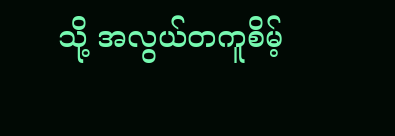သို့ အလွယ်တကူစိမ့်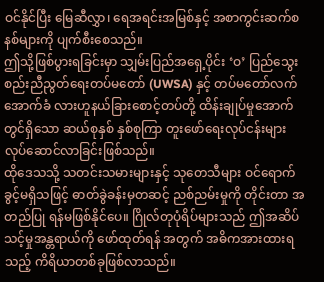ဝင်နိုင်ပြီး မြေဆီလွှာ၊ ရေအရင်းအမြစ်နှင့် အစာကွင်းဆက်စနစ်များကို ပျက်စီးစေသည်။
ဤသို့ဖြစ်ပွားရခြင်းမှာ သျှမ်းပြည်အရှေ့ပိုင်း ‘ဝ’ ပြည်သွေးစည်းညီညွတ်ရေးတပ်မတော် (UWSA) နှင့် တပ်မတော်လက်အောက်ခံ လားဟူနယ်ခြားစောင့်တပ်တို့ ထိန်းချုပ်မှုအောက်တွင်ရှိသော ဆယ်စုနှစ် နှစ်စုကြာ တူးဖော်ရေးလုပ်ငန်းများ လုပ်ဆောင်လာခြင်းဖြစ်သည်။
ထိုဒေသသို့ သတင်းသမားများနှင့် သုတေသီများ ဝင်ရောက်ခွင့်မရှိသဖြင့် ဓာတ်ခွဲခန်းမှတဆင့် ညစ်ညမ်းမှုကို တိုင်းတာ အတည်ပြု ရန်မဖြစ်နိုင်ပေ။ ဂြိုလ်တုပုံရိပ်များသည် ဤအဆိပ်သင့်မှုအန္တရာယ်ကို ဖော်ထုတ်ရန် အတွက် အဓိကအားထားရသည့် ကိရိယာတစ်ခုဖြစ်လာသည်။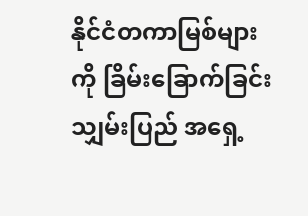နိုင်ငံတကာမြစ်များကို ခြိမ်းခြောက်ခြင်း
သျှမ်းပြည် အရှေ့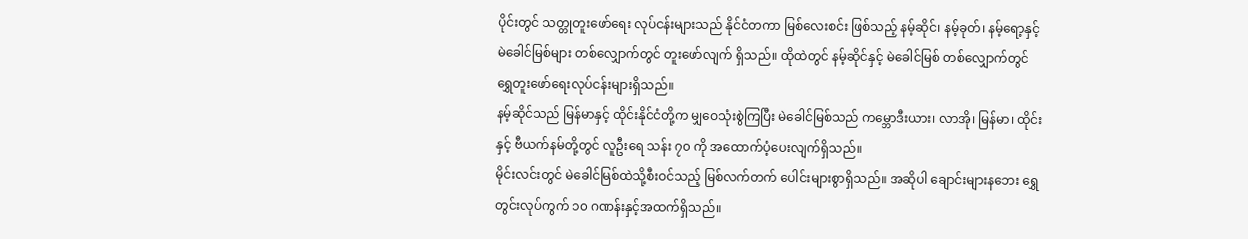ပိုင်းတွင် သတ္တုတူးဖော်ရေး လုပ်ငန်းများသည် နိုင်ငံတကာ မြစ်လေးစင်း ဖြစ်သည့် နမ့်ဆိုင်၊ နမ့်ခုတ်၊ နမ့်ရော့နှင့် မဲခေါင်မြစ်များ တစ်လျှောက်တွင် တူးဖော်လျက် ရှိသည်။ ထိုထဲတွင် နမ့်ဆိုင်နှင့် မဲခေါင်မြစ် တစ်လျှောက်တွင် ရွှေတူးဖော်ရေးလုပ်ငန်းများရှိသည်။
နမ့်ဆိုင်သည် မြန်မာနှင့် ထိုင်းနိုင်ငံတို့က မျှဝေသုံးစွဲကြပြီး မဲခေါင်မြစ်သည် ကမ္ဘောဒီးယား၊ လာအို၊ မြန်မာ၊ ထိုင်းနှင့် ဗီယက်နမ်တို့တွင် လူဦးရေ သန်း ၇၀ ကို အထောက်ပံ့ပေးလျက်ရှိသည်။
မိုင်းလင်းတွင် မဲခေါင်မြစ်ထဲသို့စီးဝင်သည့် မြစ်လက်တက် ပေါင်းများစွာရှိသည်။ အဆိုပါ ချောင်းများနဘေး ရွှေတွင်းလုပ်ကွက် ၁၀ ဂဏန်းနှင့်အထက်ရှိသည်။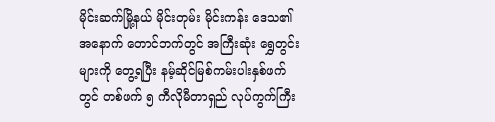မိုင်းဆက်မြို့နယ် မိုင်းတုမ်း မိုင်းကန်း ဒေသ၏ အနောက် တောင်ဘက်တွင် အကြီးဆုံး ရွှေတွင်းများကို တွေ့ရပြီး နမ့်ဆိုင်မြစ်ကမ်းပါးနှစ်ဖက်တွင် တစ်ဖက် ၅ ကီလိုမီတာရှည် လုပ်ကွက်ကြီး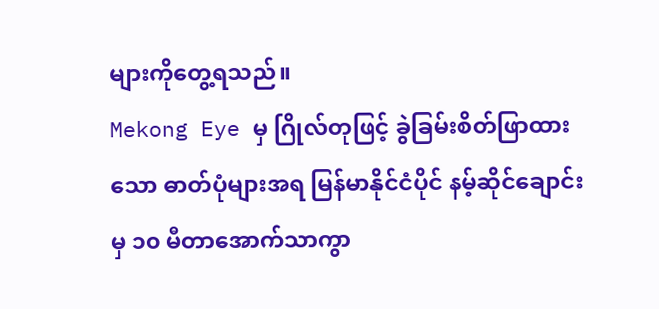များကိုတွေ့ရသည်။
Mekong Eye မှ ဂြိုလ်တုဖြင့် ခွဲခြမ်းစိတ်ဖြာထားသော ဓာတ်ပုံများအရ မြန်မာနိုင်ငံပိုင် နမ့်ဆိုင်ချောင်းမှ ၁၀ မီတာအောက်သာကွာ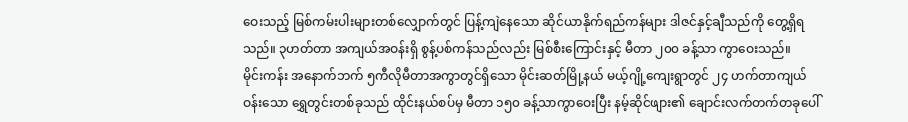ဝေးသည့် မြစ်ကမ်းပါးများတစ်လျှောက်တွင် ပြန့်ကျဲနေသော ဆိုင်ယာနိုက်ရည်ကန်များ ဒါဇင်နှင့်ချီသည်ကို တွေ့ရှိရသည်။ ၃ဟတ်တာ အကျယ်အဝန်းရှိ စွန့်ပစ်ကန်သည်လည်း မြစ်စီးကြောင်းနှင့် မီတာ ၂၀၀ ခန့်သာ ကွာဝေးသည်။
မိုင်းကန်း အနောက်ဘက် ၅ကီလိုမီတာအကွာတွင်ရှိသော မိုင်းဆတ်မြို့နယ် မယ့်ဂျို့ကျေးရွာတွင် ၂၄ ဟက်တာကျယ်ဝန်းသော ရွှေတွင်းတစ်ခုသည် ထိုင်းနယ်စပ်မှ မီတာ ၁၅၀ ခန့်သာကွာဝေးပြီး နမ့်ဆိုင်ဖျား၏ ချောင်းလက်တက်တခုပေါ်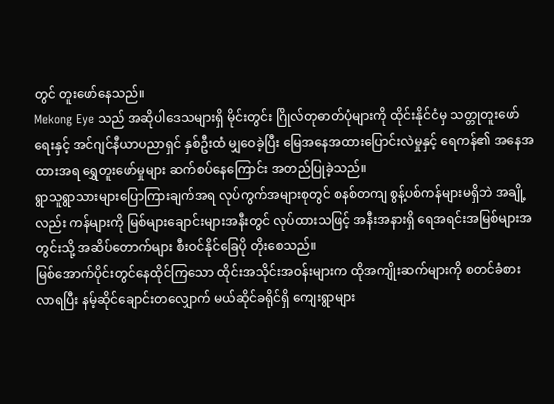တွင် တူးဖော်နေသည်။
Mekong Eye သည် အဆိုပါဒေသများရှိ မိုင်းတွင်း ဂြိုလ်တုဓာတ်ပုံများကို ထိုင်းနိုင်ငံမှ သတ္တုတူးဖော်ရေးနှင့် အင်ဂျင်နီယာပညာရှင် နှစ်ဦးထံ မျှဝေခဲ့ပြီး မြေအနေအထားပြောင်းလဲမှုနှင့် ရေကန်၏ အနေအထားအရ ရွှေတူးဖော်မှုများ ဆက်စပ်နေကြောင်း အတည်ပြုခဲ့သည်။
ရွာသူရွာသားများပြောကြားချက်အရ လုပ်ကွက်အများစုတွင် စနစ်တကျ စွန့်ပစ်ကန်များမရှိဘဲ အချို့လည်း ကန်များကို မြစ်များချောင်းများအနီးတွင် လုပ်ထားသဖြင့် အနီးအနားရှိ ရေအရင်းအမြစ်များအတွင်းသို့ အဆိပ်တောက်များ စီးဝင်နိုင်ခြေပို တိုးစေသည်။
မြစ်အောက်ပိုင်းတွင်နေထိုင်ကြသော ထိုင်းအသိုင်းအဝန်းများက ထိုအကျိုးဆက်များကို စတင်ခံစားလာရပြီး နမ့်ဆိုင်ချောင်းတလျှောက် မယ်ဆိုင်ခရိုင်ရှိ ကျေးရွာများ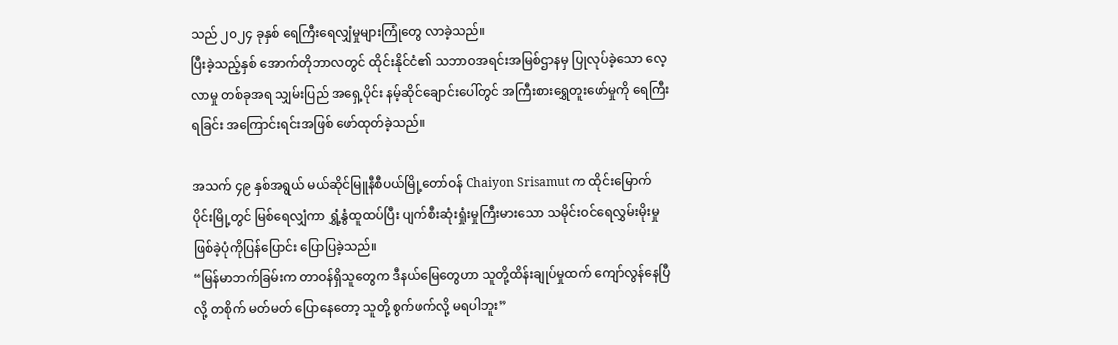သည် ၂၀၂၄ ခုနှစ် ရေကြီးရေလျှံမှုများကြုံတွေ လာခဲ့သည်။
ပြီးခဲ့သည့်နှစ် အောက်တိုဘာလတွင် ထိုင်းနိုင်ငံ၏ သဘာဝအရင်းအမြစ်ဌာနမှ ပြုလုပ်ခဲ့သော လေ့လာမှု တစ်ခုအရ သျှမ်းပြည် အရှေ့ပိုင်း နမ့်ဆိုင်ချောင်းပေါ်တွင် အကြီးစားရွှေတူးဖော်မှုကို ရေကြီးရခြင်း အကြောင်းရင်းအဖြစ် ဖော်ထုတ်ခဲ့သည်။

အသက် ၄၉ နှစ်အရွယ် မယ်ဆိုင်မြူနီစီပယ်မြို့တော်ဝန် Chaiyon Srisamut က ထိုင်းမြောက်ပိုင်းမြို့တွင် မြစ်ရေလျှံကာ ရွှံ့နွံထူထပ်ပြီး ပျက်စီးဆုံးရှုံးမှုကြီးမားသော သမိုင်းဝင်ရေလွှမ်းမိုးမှု ဖြစ်ခဲ့ပုံကိုပြန်ပြောင်း ပြောပြခဲ့သည်။
“မြန်မာဘက်ခြမ်းက တာဝန်ရှိသူတွေက ဒီနယ်မြေတွေဟာ သူတို့ထိန်းချုပ်မှုထက် ကျော်လွန်နေပြီလို့ တစိုက် မတ်မတ် ပြောနေတော့ သူတို့ စွက်ဖက်လို့ မရပါဘူး”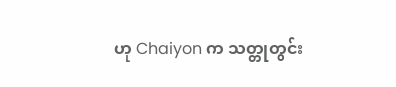ဟု Chaiyon က သတ္တုတွင်း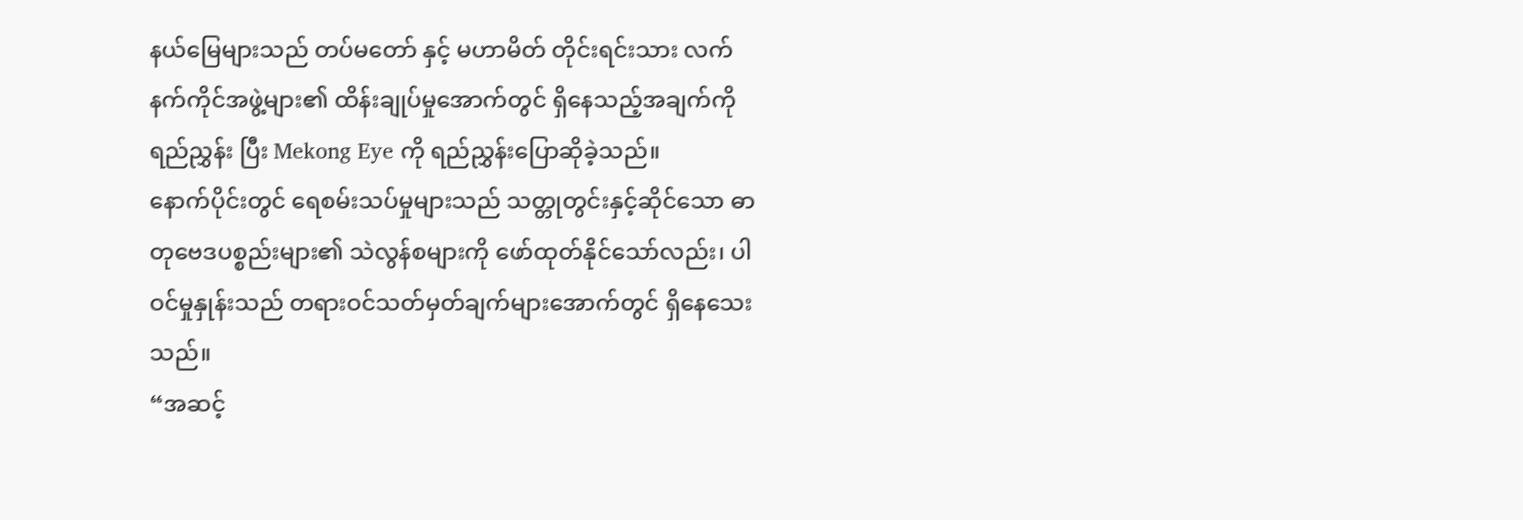နယ်မြေများသည် တပ်မတော် နှင့် မဟာမိတ် တိုင်းရင်းသား လက်နက်ကိုင်အဖွဲ့များ၏ ထိန်းချုပ်မှုအောက်တွင် ရှိနေသည့်အချက်ကို ရည်ညွှန်း ပြီး Mekong Eye ကို ရည်ညွှန်းပြောဆိုခဲ့သည်။
နောက်ပိုင်းတွင် ရေစမ်းသပ်မှုများသည် သတ္တုတွင်းနှင့်ဆိုင်သော ဓာတုဗေဒပစ္စည်းများ၏ သဲလွန်စများကို ဖော်ထုတ်နိုင်သော်လည်း၊ ပါဝင်မှုနှုန်းသည် တရားဝင်သတ်မှတ်ချက်များအောက်တွင် ရှိနေသေးသည်။
“အဆင့်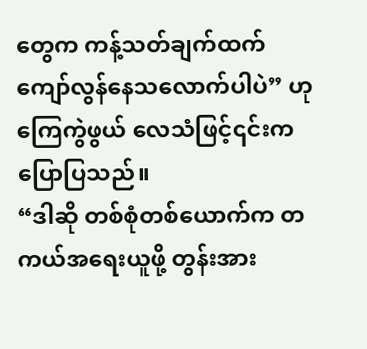တွေက ကန့်သတ်ချက်ထက် ကျော်လွန်နေသလောက်ပါပဲ” ဟု ကြေကွဲဖွယ် လေသံဖြင့်၎င်းက ပြောပြသည်။
“ဒါဆို တစ်စုံတစ်ယောက်က တကယ်အရေးယူဖို့ တွန်းအား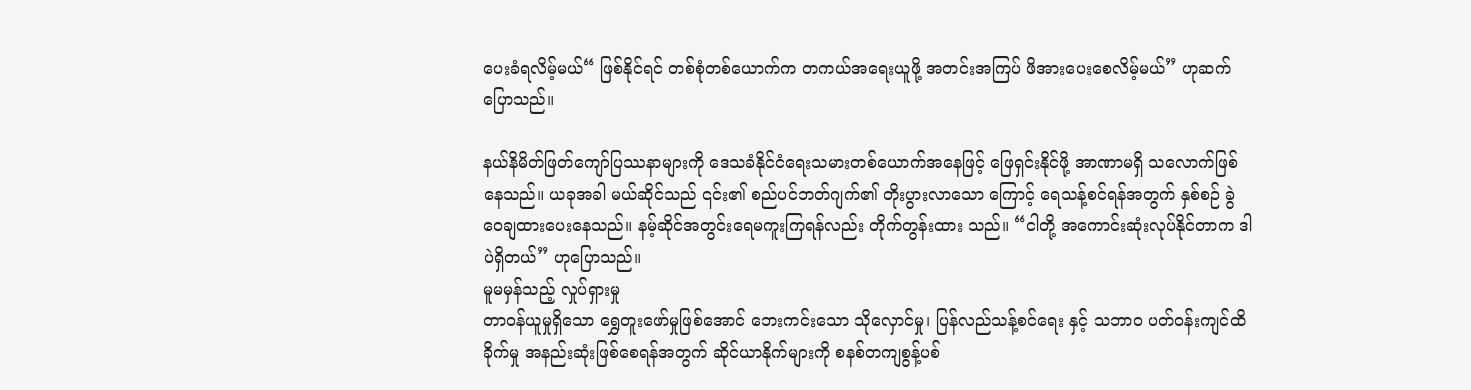ပေးခံရလိမ့်မယ်“ ဖြစ်နိုင်ရင် တစ်စုံတစ်ယောက်က တကယ်အရေးယူဖို့ အတင်းအကြပ် ဖိအားပေးစေလိမ့်မယ်” ဟုဆက်ပြောသည်။

နယ်နိမိတ်ဖြတ်ကျော်ပြဿနာများကို ဒေသခံနိုင်ငံရေးသမားတစ်ယောက်အနေဖြင့် ဖြေရှင်းနိုင်ဖို့ အာဏာမရှိ သလောက်ဖြစ်နေသည်။ ယခုအခါ မယ်ဆိုင်သည် ၎င်း၏ စည်ပင်ဘတ်ဂျက်၏ တိုးပွားလာသော ကြောင့် ရေသန့်စင်ရန်အတွက် နှစ်စဉ် ခွဲဝေချထားပေးနေသည်။ နမ့်ဆိုင်အတွင်းရေမကူးကြရန်လည်း တိုက်တွန်းထား သည်။ “ငါတို့ အကောင်းဆုံးလုပ်နိုင်တာက ဒါပဲရှိတယ်” ဟုပြောသည်။
မူမမှန်သည့် လှုပ်ရှားမှု
တာဝန်ယူမှုရှိသော ရွှေတူးဖော်မှုဖြစ်အောင် ဘေးကင်းသော သိုလှောင်မှု၊ ပြန်လည်သန့်စင်ရေး နှင့် သဘာဝ ပတ်ဝန်းကျင်ထိခိုက်မှု အနည်းဆုံးဖြစ်စေရန်အတွက် ဆိုင်ယာနိုက်များကို စနစ်တကျစွန့်ပစ်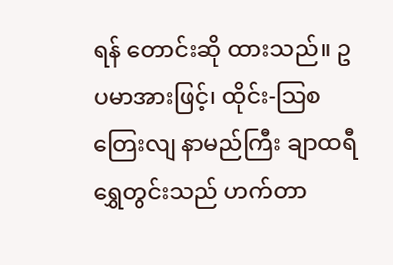ရန် တောင်းဆို ထားသည်။ ဥပမာအားဖြင့်၊ ထိုင်း-သြစတြေးလျ နာမည်ကြီး ချာထရီရွှေတွင်းသည် ဟက်တာ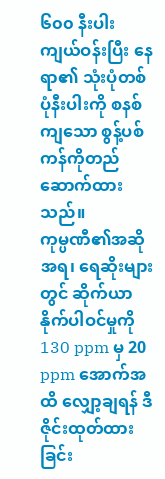၆၀၀ နီးပါး ကျယ်ဝန်းပြီး နေရာ၏ သုံးပုံတစ်ပုံနီးပါးကို စနစ်ကျသော စွန့်ပစ်ကန်ကိုတည်ဆောက်ထားသည်။
ကုမ္ပဏီ၏အဆိုအရ၊ ရေဆိုးများတွင် ဆိုက်ယာနိုက်ပါဝင်မှုကို 130 ppm မှ 20 ppm အောက်အထိ လျှော့ချရန် ဒီဇိုင်းထုတ်ထားခြင်း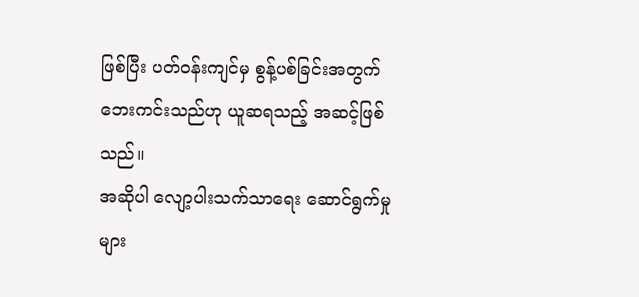ဖြစ်ပြီး ပတ်ဝန်းကျင်မှ စွန့်ပစ်ခြင်းအတွက် ဘေးကင်းသည်ဟု ယူဆရသည့် အဆင့်ဖြစ်သည်။
အဆိုပါ လျော့ပါးသက်သာရေး ဆောင်ရွက်မှုများ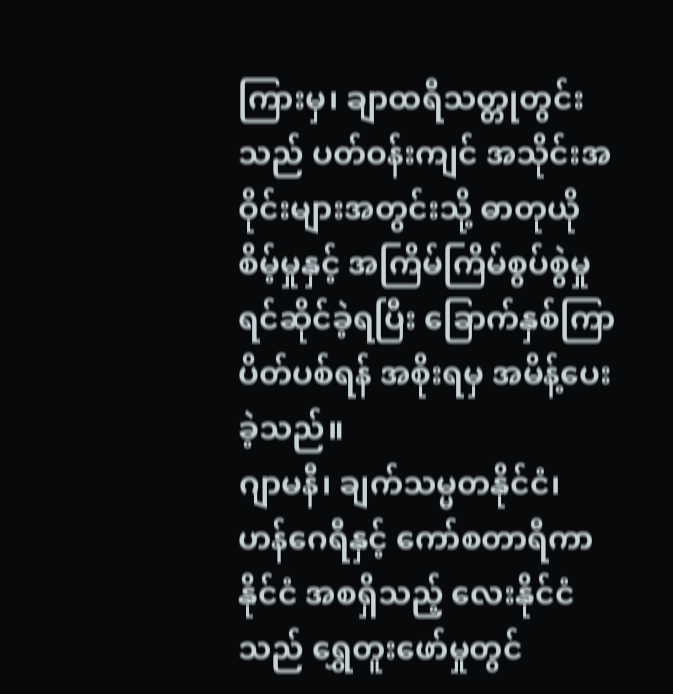ကြားမှ၊ ချာထရီသတ္တုတွင်းသည် ပတ်ဝန်းကျင် အသိုင်းအဝိုင်းများအတွင်းသို့ ဓာတုယိုစိမ့်မှုနှင့် အကြိမ်ကြိမ်စွပ်စွဲမှု ရင်ဆိုင်ခဲ့ရပြီး ခြောက်နှစ်ကြာ ပိတ်ပစ်ရန် အစိုးရမှ အမိန့်ပေးခဲ့သည်။
ဂျာမနီ၊ ချက်သမ္မတနိုင်ငံ၊ ဟန်ဂေရီနှင့် ကော်စတာရီကာနိုင်ငံ အစရှိသည့် လေးနိုင်ငံသည် ရွှေတူးဖော်မှုတွင်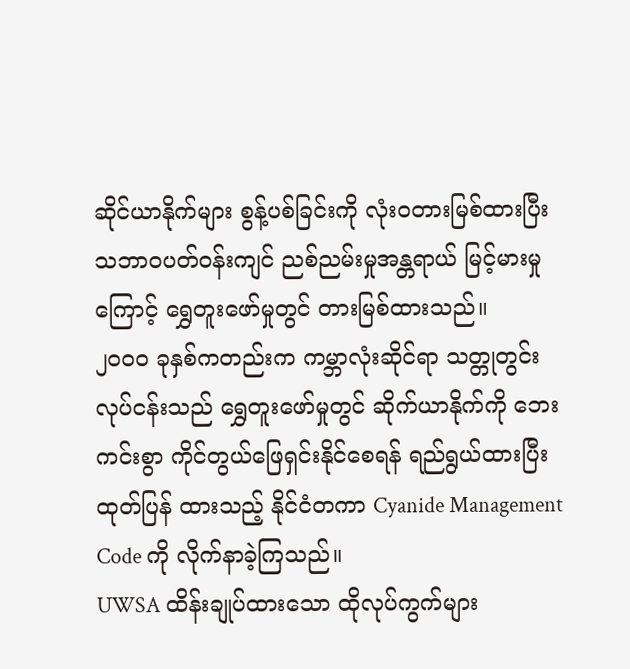ဆိုင်ယာနိုက်များ စွန့်ပစ်ခြင်းကို လုံးဝတားမြစ်ထားပြီး သဘာဝပတ်ဝန်းကျင် ညစ်ညမ်းမှုအန္တရာယ် မြင့်မားမှုကြောင့် ရွှေတူးဖော်မှုတွင် တားမြစ်ထားသည်။
၂၀၀၀ ခုနှစ်ကတည်းက ကမ္ဘာလုံးဆိုင်ရာ သတ္တုတွင်းလုပ်ငန်းသည် ရွှေတူးဖော်မှုတွင် ဆိုက်ယာနိုက်ကို ဘေးကင်းစွာ ကိုင်တွယ်ဖြေရှင်းနိုင်စေရန် ရည်ရွယ်ထားပြီး ထုတ်ပြန် ထားသည့် နိုင်ငံတကာ Cyanide Management Code ကို လိုက်နာခဲ့ကြသည်။
UWSA ထိန်းချုပ်ထားသော ထိုလုပ်ကွက်များ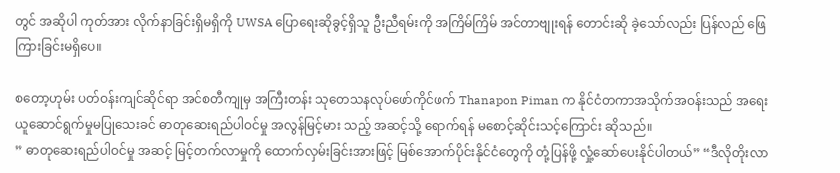တွင် အဆိုပါ ကုတ်အား လိုက်နာခြင်းရှိမရှိကို UWSA ပြောရေးဆိုခွင့်ရှိသူ ဦးညီရမ်းကို အကြိမ်ကြိမ် အင်တာဗျုးရန် တောင်းဆို ခဲ့သော်လည်း ပြန်လည် ဖြေကြားခြင်းမရှိပေ။

စတော့ဟုမ်း ပတ်ဝန်းကျင်ဆိုင်ရာ အင်စတီကျုမှ အကြီးတန်း သုတေသနလုပ်ဖော်ကိုင်ဖက် Thanapon Piman က နိုင်ငံတကာအသိုက်အဝန်းသည် အရေးယူဆောင်ရွက်မှုမပြုသေးခင် ဓာတုဆေးရည်ပါဝင်မှု အလွန်မြင့်မား သည့် အဆင့်သို့ ရောက်ရန် မစောင့်ဆိုင်းသင့်ကြောင်း ဆိုသည်။
” ဓာတုဆေးရည်ပါဝင်မှု အဆင့် မြင့်တက်လာမှုကို ထောက်လှမ်းခြင်းအားဖြင့် မြစ်အောက်ပိုင်းနိုင်ငံတွေကို တုံ့ပြန်ဖို့ လှုံ့ဆော်ပေးနိုင်ပါတယ်” “ဒီလိုတိုးလာ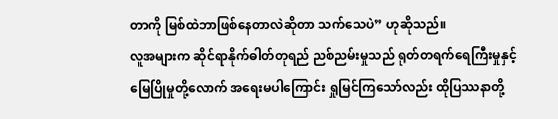တာကို မြစ်ထဲဘာဖြစ်နေတာလဲဆိုတာ သက်သေပဲ” ဟုဆိုသည်။
လူအများက ဆိုင်ရာနိုက်ဓါတ်တုရည် ညစ်ညမ်းမှုသည် ရုတ်တရက်ရေကြီးမှုနှင့် မြေပြိုမှုတို့လောက် အရေးမပါကြောင်း ရှုမြင်ကြသော်လည်း ထိုပြဿနာတို့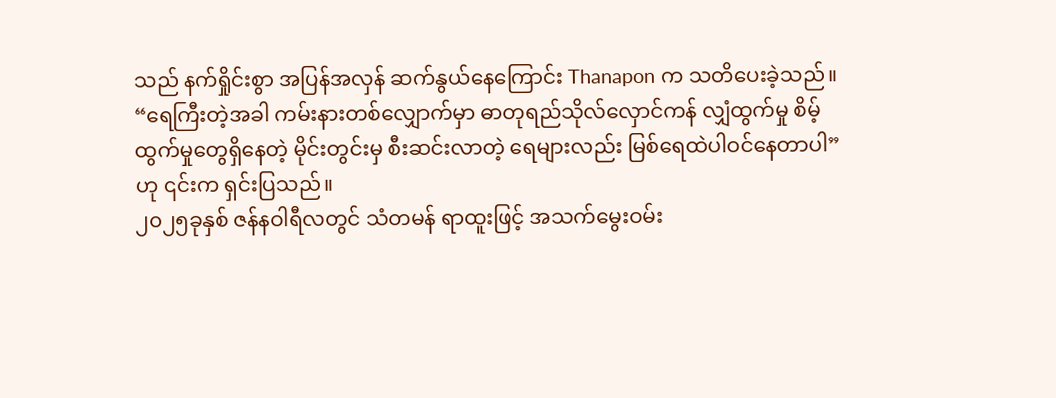သည် နက်ရှိုင်းစွာ အပြန်အလှန် ဆက်နွယ်နေကြောင်း Thanapon က သတိပေးခဲ့သည်။
“ရေကြီးတဲ့အခါ ကမ်းနားတစ်လျှောက်မှာ ဓာတုရည်သိုလ်လှောင်ကန် လျှံထွက်မှု စိမ့်ထွက်မှုတွေရှိနေတဲ့ မိုင်းတွင်းမှ စီးဆင်းလာတဲ့ ရေများလည်း မြစ်ရေထဲပါဝင်နေတာပါ” ဟု ၎င်းက ရှင်းပြသည်။
၂၀၂၅ခုနှစ် ဇန်နဝါရီလတွင် သံတမန် ရာထူးဖြင့် အသက်မွေးဝမ်း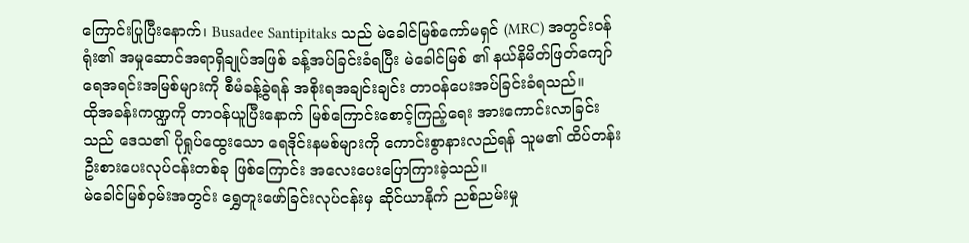ကြောင်းပြုပြီးနောက်၊ Busadee Santipitaks သည် မဲခေါင်မြစ်ကော်မရှင် (MRC) အတွင်းဝန်ရုံး၏ အမှုဆောင်အရာရှိချုပ်အဖြစ် ခန့်အပ်ခြင်းခံရပြီး မဲခေါင်မြစ် ၏ နယ်နိမိတ်ဖြတ်ကျော် ရေအရင်းအမြစ်များကို စီမံခန့်ခွဲရန် အစိုးရအချင်းချင်း တာဝန်ပေးအပ်ခြင်းခံရသည်။
ထိုအခန်းကဏ္ဍကို တာဝန်ယူပြီးနောက် မြစ်ကြောင်းစောင့်ကြည့်ရေး အားကောင်းလာခြင်းသည် ဒေသ၏ ပိုရှုပ်ထွေးသော ရေဒိုင်းနမစ်များကို ကောင်းစွာနားလည်ရန် သူမ၏ ထိပ်တန်း ဦးစားပေးလုပ်ငန်းတစ်ခု ဖြစ်ကြောင်း အလေးပေးပြောကြားခဲ့သည်။
မဲခေါင်မြစ်ဝှမ်းအတွင်း ရွှေတူးဖော်ခြင်းလုပ်ငန်းမှ ဆိုင်ယာနိုက် ညစ်ညမ်းမှု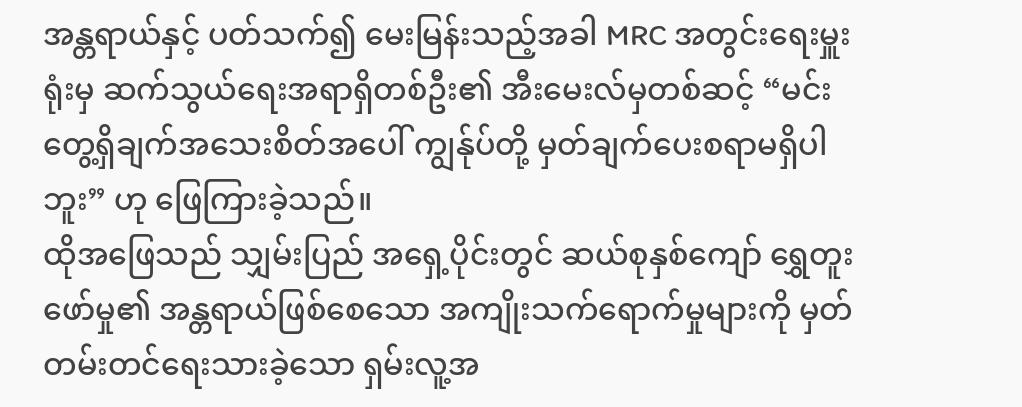အန္တရာယ်နှင့် ပတ်သက်၍ မေးမြန်းသည့်အခါ MRC အတွင်းရေးမှူးရုံးမှ ဆက်သွယ်ရေးအရာရှိတစ်ဦး၏ အီးမေးလ်မှတစ်ဆင့် “မင်းတွေ့ရှိချက်အသေးစိတ်အပေါ် ကျွန်ုပ်တို့ မှတ်ချက်ပေးစရာမရှိပါဘူး” ဟု ဖြေကြားခဲ့သည်။
ထိုအဖြေသည် သျှမ်းပြည် အရှေ့ပိုင်းတွင် ဆယ်စုနှစ်ကျော် ရွှေတူးဖော်မှု၏ အန္တရာယ်ဖြစ်စေသော အကျိုးသက်ရောက်မှုများကို မှတ်တမ်းတင်ရေးသားခဲ့သော ရှမ်းလူ့အ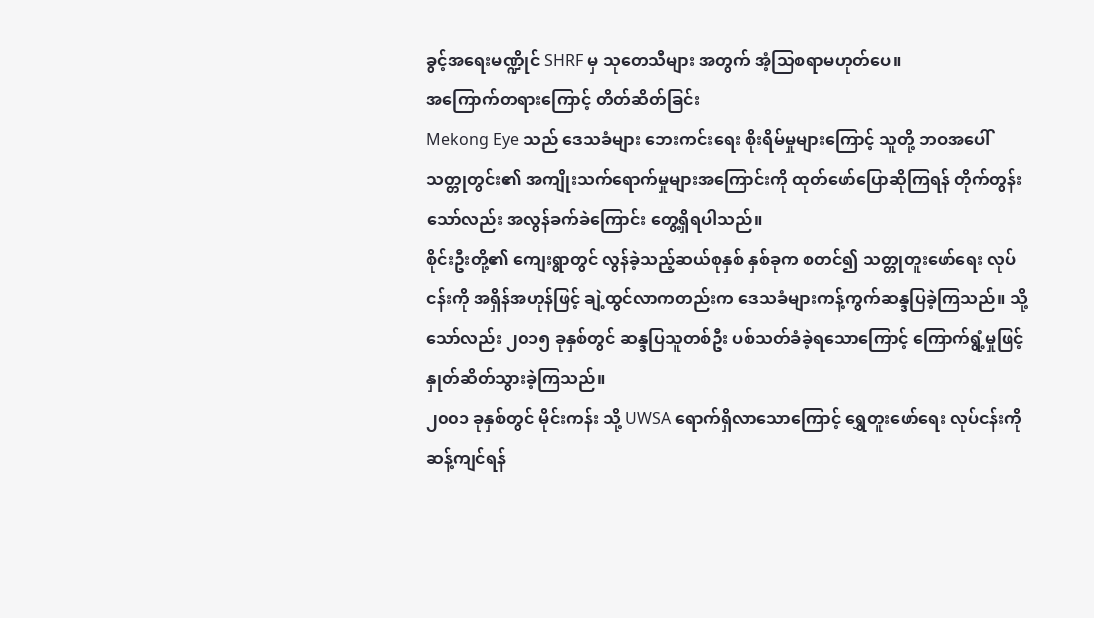ခွင့်အရေးမဏ္ဍိုင် SHRF မှ သုတေသီများ အတွက် အံ့သြစရာမဟုတ်ပေ။
အကြောက်တရားကြောင့် တိတ်ဆိတ်ခြင်း
Mekong Eye သည် ဒေသခံများ ဘေးကင်းရေး စိုးရိမ်မှုများကြောင့် သူတို့ ဘဝအပေါ် သတ္တုတွင်း၏ အကျိုးသက်ရောက်မှုများအကြောင်းကို ထုတ်ဖော်ပြောဆိုကြရန် တိုက်တွန်းသော်လည်း အလွန်ခက်ခဲကြောင်း တွေ့ရှိရပါသည်။
စိုင်းဦးတို့၏ ကျေးရွာတွင် လွန်ခဲ့သည့်ဆယ်စုနှစ် နှစ်ခုက စတင်၍ သတ္တုတူးဖော်ရေး လုပ်ငန်းကို အရှိန်အဟုန်ဖြင့် ချဲ့ထွင်လာကတည်းက ဒေသခံများကန့်ကွက်ဆန္ဒပြခဲ့ကြသည်။ သို့သော်လည်း ၂၀၁၅ ခုနှစ်တွင် ဆန္ဒပြသူတစ်ဦး ပစ်သတ်ခံခဲ့ရသောကြောင့် ကြောက်ရွံ့မှုဖြင့် နှုတ်ဆိတ်သွားခဲ့ကြသည်။
၂၀၀၁ ခုနှစ်တွင် မိုင်းကန်း သို့ UWSA ရောက်ရှိလာသောကြောင့် ရွှေတူးဖော်ရေး လုပ်ငန်းကို ဆန့်ကျင်ရန်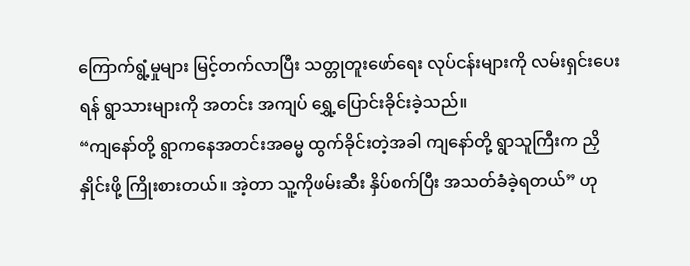ကြောက်ရွံ့မှုများ မြင့်တက်လာပြီး သတ္တုတူးဖော်ရေး လုပ်ငန်းများကို လမ်းရှင်းပေးရန် ရွာသားများကို အတင်း အကျပ် ရွှေ့ပြောင်းခိုင်းခဲ့သည်။
“ကျနော်တို့ ရွာကနေအတင်းအဓမ္မ ထွက်ခိုင်းတဲ့အခါ ကျနော်တို့ ရွာသူကြီးက ညှိနှိုင်းဖို့ ကြိုးစားတယ်။ အဲ့တာ သူ့ကိုဖမ်းဆီး နှိပ်စက်ပြီး အသတ်ခံခဲ့ရတယ်” ဟု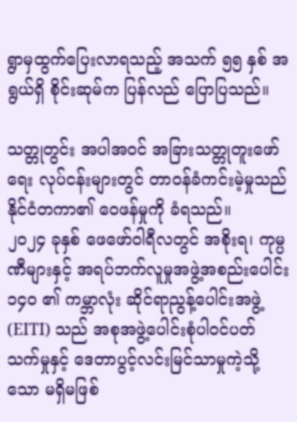ရွာမှထွက်ပြေးလာရသည့် အသက် ၅၅ နှစ် အရွယ်ရှိ စိုင်းဆုမ်က ပြန်လည် ပြောပြသည်။

သတ္တုတွင်း အပါအဝင် အခြားသတ္တုတူးဖော်ရေး လုပ်ငန်းများတွင် တာဝန်ခံကင်းမဲ့မှုသည် နိုင်ငံတကာ၏ ဝေဖန်မှုကို ခံရသည်။
၂၀၂၄ ခုနှစ် ဖေဖော်ဝါရီလတွင် အစိုးရ၊ ကုမ္ပဏီများနှင့် အရပ်ဘက်လူမှုအဖွဲ့အစည်းပေါင်း ၁၄၀ ၏ ကမ္ဘာလုံး ဆိုင်ရာညွန့်ပေါင်းအဖွဲ့ (EITI) သည် အစုအဖွဲ့ပေါင်းစုံပါဝင်ပတ်သက်မှုနှင့် ဒေတာပွင့်လင်းမြင်သာမှုကဲ့သို့သော မရှိမဖြစ်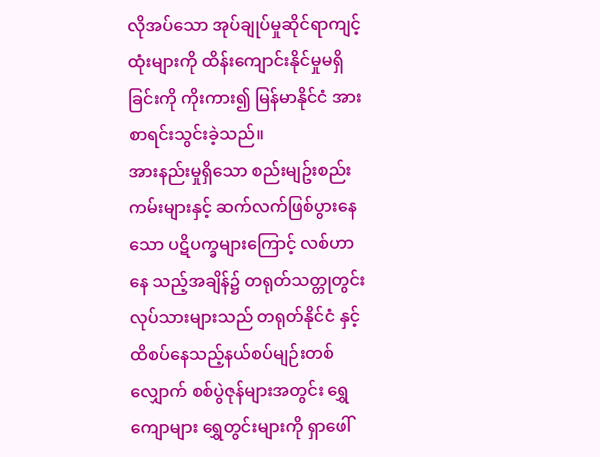လိုအပ်သော အုပ်ချုပ်မှုဆိုင်ရာကျင့်ထုံးများကို ထိန်းကျောင်းနိုင်မှုမရှိခြင်းကို ကိုးကား၍ မြန်မာနိုင်ငံ အား စာရင်းသွင်းခဲ့သည်။
အားနည်းမှုရှိသော စည်းမျဥ်းစည်းကမ်းများနှင့် ဆက်လက်ဖြစ်ပွားနေသော ပဋိပက္ခများကြောင့် လစ်ဟာနေ သည့်အချိန်၌ တရုတ်သတ္တုတွင်းလုပ်သားများသည် တရုတ်နိုင်ငံ နှင့် ထိစပ်နေသည့်နယ်စပ်မျဉ်းတစ်လျှောက် စစ်ပွဲဇုန်များအတွင်း ရွှေကျောများ ရွှေတွင်းများကို ရှာဖေါ်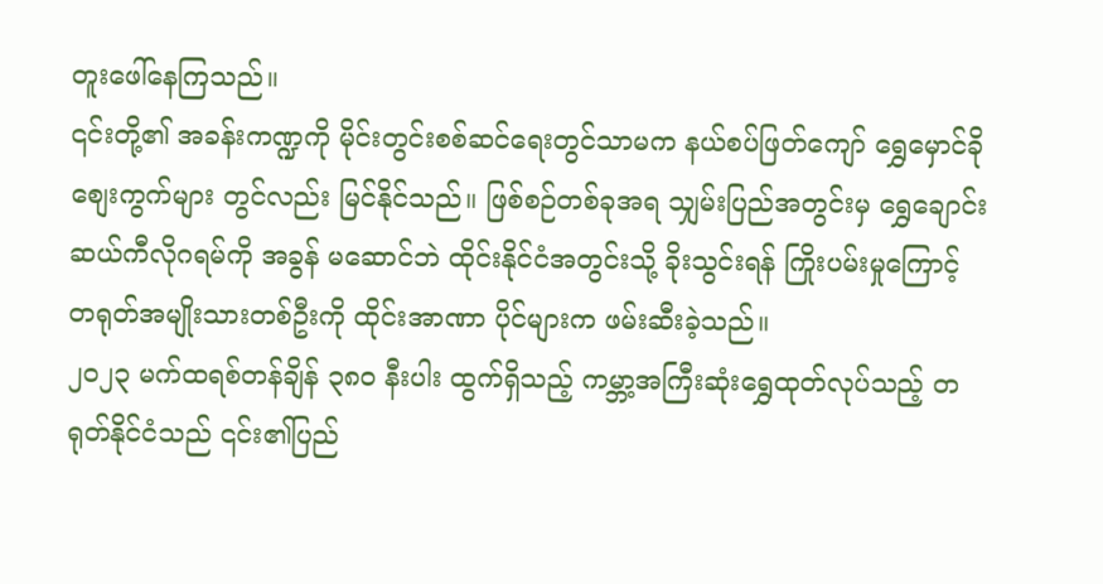တူးဖေါ်နေကြသည်။
၎င်းတို့၏ အခန်းကဏ္ဍကို မိုင်းတွင်းစစ်ဆင်ရေးတွင်သာမက နယ်စပ်ဖြတ်ကျော် ရွှေမှောင်ခိုစျေးကွက်များ တွင်လည်း မြင်နိုင်သည်။ ဖြစ်စဉ်တစ်ခုအရ သျှမ်းပြည်အတွင်းမှ ရွှေချောင်းဆယ်ကီလိုဂရမ်ကို အခွန် မဆောင်ဘဲ ထိုင်းနိုင်ငံအတွင်းသို့ ခိုးသွင်းရန် ကြိုးပမ်းမှုကြောင့် တရုတ်အမျိုးသားတစ်ဦးကို ထိုင်းအာဏာ ပိုင်များက ဖမ်းဆီးခဲ့သည်။
၂၀၂၃ မက်ထရစ်တန်ချိန် ၃၈၀ နီးပါး ထွက်ရှိသည့် ကမ္ဘာ့အကြီးဆုံးရွှေထုတ်လုပ်သည့် တရုတ်နိုင်ငံသည် ၎င်း၏ပြည်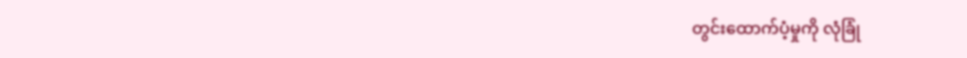တွင်းထောက်ပံ့မှုကို လုံခြုံ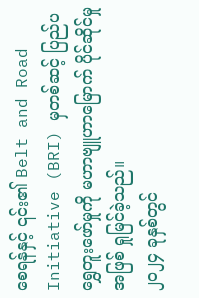စေရန်နှင့် ၎င်း၏ Belt and Road Initiative (BRI) မှတစ်ဆင့် ပြည်ပရွှေတူးဖော်မှုကို မဟာဗျူဟာမြောက် ပိုင်ဆိုင်မှုအဖြစ် ရှုမြင်ခဲ့သည်။
၂၀၂၄ ခုနှစ်တွင်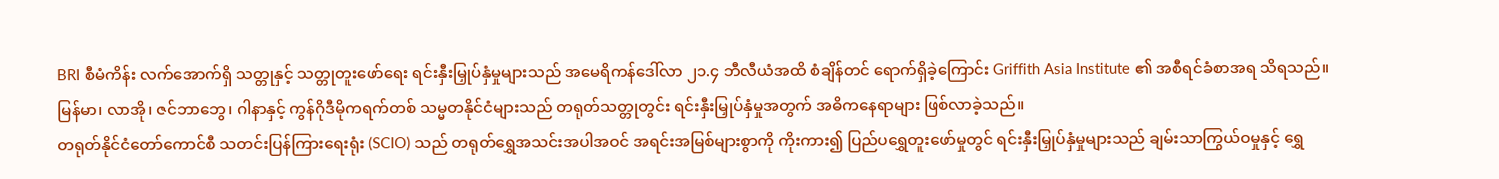BRI စီမံကိန်း လက်အောက်ရှိ သတ္တုနှင့် သတ္တုတူးဖော်ရေး ရင်းနှီးမြှုပ်နှံမှုများသည် အမေရိကန်ဒေါ်လာ ၂၁.၄ ဘီလီယံအထိ စံချိန်တင် ရောက်ရှိခဲ့ကြောင်း Griffith Asia Institute ၏ အစီရင်ခံစာအရ သိရသည်။
မြန်မာ၊ လာအို၊ ဇင်ဘာဘွေ၊ ဂါနာနှင့် ကွန်ဂိုဒီမိုကရက်တစ် သမ္မတနိုင်ငံများသည် တရုတ်သတ္တုတွင်း ရင်းနှီးမြှုပ်နှံမှုအတွက် အဓိကနေရာများ ဖြစ်လာခဲ့သည်။
တရုတ်နိုင်ငံတော်ကောင်စီ သတင်းပြန်ကြားရေးရုံး (SCIO) သည် တရုတ်ရွှေအသင်းအပါအဝင် အရင်းအမြစ်များစွာကို ကိုးကား၍ ပြည်ပရွှေတူးဖော်မှုတွင် ရင်းနှီးမြှုပ်နှံမှုများသည် ချမ်းသာကြွယ်ဝမှုနှင့် ရွှေ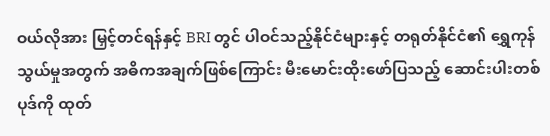ဝယ်လိုအား မြှင့်တင်ရန်နှင့် BRI တွင် ပါဝင်သည့်နိုင်ငံများနှင့် တရုတ်နိုင်ငံ၏ ရွှေကုန်သွယ်မှုအတွက် အဓိကအချက်ဖြစ်ကြောင်း မီးမောင်းထိုးဖော်ပြသည့် ဆောင်းပါးတစ်ပုဒ်ကို ထုတ်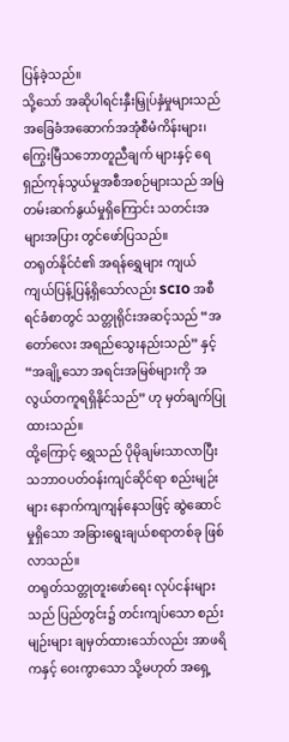ပြန်ခဲ့သည်။
သို့သော် အဆိုပါရင်းနှီးမြှုပ်နှံမှုများသည် အခြေခံအဆောက်အအုံစီမံကိန်းများ၊ ကြွေးမြီသဘောတူညီချက် များနှင့် ရေရှည်ကုန်သွယ်မှုအစီအစဉ်များသည် အမြဲတမ်းဆက်နွယ်မှုရှိကြောင်း သတင်းအများအပြား တွင်ဖော်ပြသည်။
တရုတ်နိုင်ငံ၏ အရန်ရွှေများ ကျယ်ကျယ်ပြန့်ပြန့်ရှိသော်လည်း SCIO အစီရင်ခံစာတွင် သတ္တုရိုင်းအဆင့်သည် “အတော်လေး အရည်သွေးနည်းသည်” နှင့် “အချို့သော အရင်းအမြစ်များကို အလွယ်တကူရရှိနိုင်သည်” ဟု မှတ်ချက်ပြုထားသည်။
ထို့ကြောင့် ရွှေသည် ပိုမိုချမ်းသာလာပြီး သဘာဝပတ်ဝန်းကျင်ဆိုင်ရာ စည်းမျဉ်းများ နောက်ကျကျန်နေသဖြင့် ဆွဲဆောင်မှုရှိသော အခြားရွေးချယ်စရာတစ်ခု ဖြစ်လာသည်။
တရုတ်သတ္တုတူးဖော်ရေး လုပ်ငန်းများသည် ပြည်တွင်း၌ တင်းကျပ်သော စည်းမျဉ်းများ ချမှတ်ထားသော်လည်း အာဖရိကနှင့် ဝေးကွာသော သို့မဟုတ် အရှေ့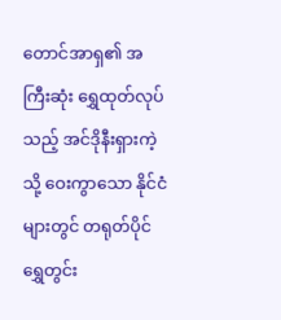တောင်အာရှ၏ အကြီးဆုံး ရွှေထုတ်လုပ်သည့် အင်ဒိုနီးရှားကဲ့သို့ ဝေးကွာသော နိုင်ငံများတွင် တရုတ်ပိုင် ရွှေတွင်း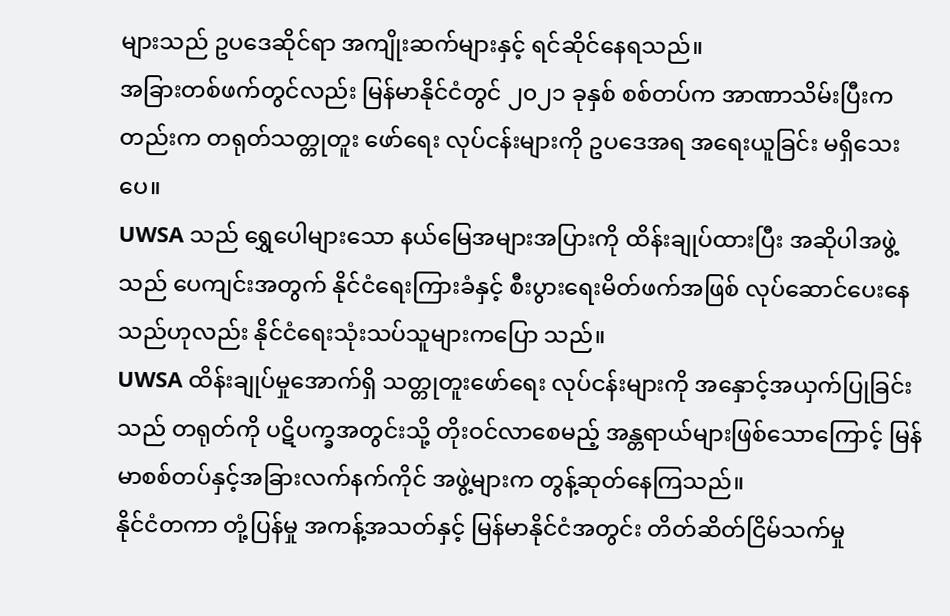များသည် ဥပဒေဆိုင်ရာ အကျိုးဆက်များနှင့် ရင်ဆိုင်နေရသည်။
အခြားတစ်ဖက်တွင်လည်း မြန်မာနိုင်ငံတွင် ၂၀၂၁ ခုနှစ် စစ်တပ်က အာဏာသိမ်းပြီးကတည်းက တရုတ်သတ္တုတူး ဖော်ရေး လုပ်ငန်းများကို ဥပဒေအရ အရေးယူခြင်း မရှိသေးပေ။
UWSA သည် ရွှေပေါများသော နယ်မြေအများအပြားကို ထိန်းချုပ်ထားပြီး အဆိုပါအဖွဲ့သည် ပေကျင်းအတွက် နိုင်ငံရေးကြားခံနှင့် စီးပွားရေးမိတ်ဖက်အဖြစ် လုပ်ဆောင်ပေးနေသည်ဟုလည်း နိုင်ငံရေးသုံးသပ်သူများကပြော သည်။
UWSA ထိန်းချုပ်မှုအောက်ရှိ သတ္တုတူးဖော်ရေး လုပ်ငန်းများကို အနှောင့်အယှက်ပြုခြင်းသည် တရုတ်ကို ပဋိပက္ခအတွင်းသို့ တိုးဝင်လာစေမည့် အန္တရာယ်များဖြစ်သောကြောင့် မြန်မာစစ်တပ်နှင့်အခြားလက်နက်ကိုင် အဖွဲ့များက တွန့်ဆုတ်နေကြသည်။
နိုင်ငံတကာ တုံ့ပြန်မှု အကန့်အသတ်နှင့် မြန်မာနိုင်ငံအတွင်း တိတ်ဆိတ်ငြိမ်သက်မှု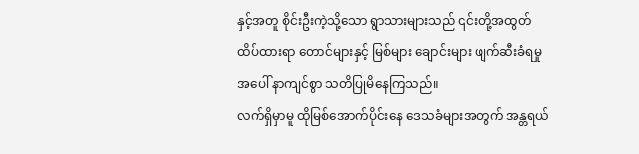နှင့်အတူ စိုင်းဦးကဲ့သို့သော ရွာသားများသည် ၎င်းတို့အထွတ်ထိပ်ထားရာ တောင်များနှင့် မြစ်များ ချောင်းများ ဖျက်ဆီးခံရမှုအပေါ် နာကျင်စွာ သတိပြုမိနေကြသည်။
လက်ရှိမှာမူ ထိုမြစ်အောက်ပိုင်းနေ ဒေသခံများအတွက် အန္တရယ်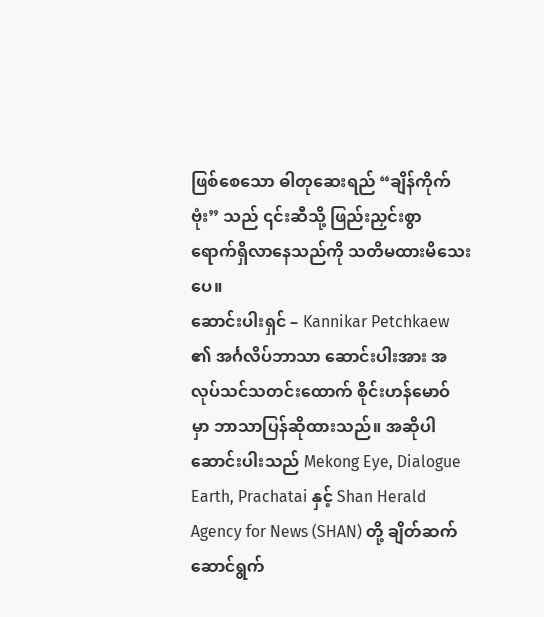ဖြစ်စေသော ဓါတုဆေးရည် “ချိန်ကိုက်ဗုံး” သည် ၎င်းဆီသို့ ဖြည်းညှင်းစွာ ရောက်ရှိလာနေသည်ကို သတိမထားမိသေးပေ။
ဆောင်းပါးရှင် – Kannikar Petchkaew ၏ အင်္ဂလိပ်ဘာသာ ဆောင်းပါးအား အလုပ်သင်သတင်းထောက် စိုင်းဟန်မောဝ် မှာ ဘာသာပြန်ဆိုထားသည်။ အဆိုပါ ဆောင်းပါးသည် Mekong Eye, Dialogue Earth, Prachatai နှင့် Shan Herald Agency for News (SHAN) တို့ ချိတ်ဆက်ဆောင်ရွက်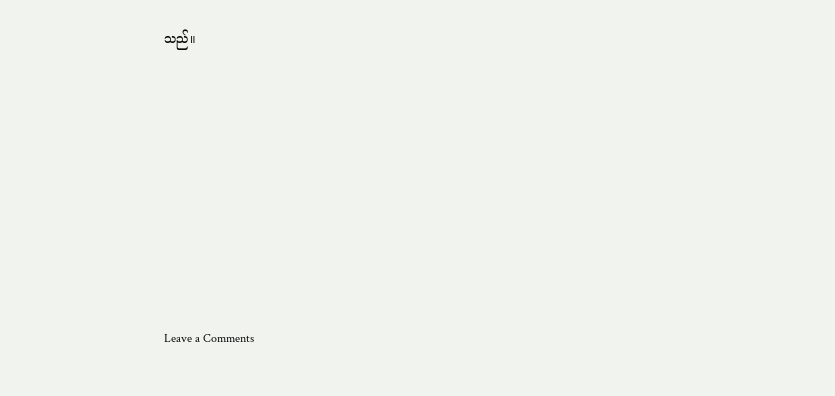သည်။












Leave a Comments